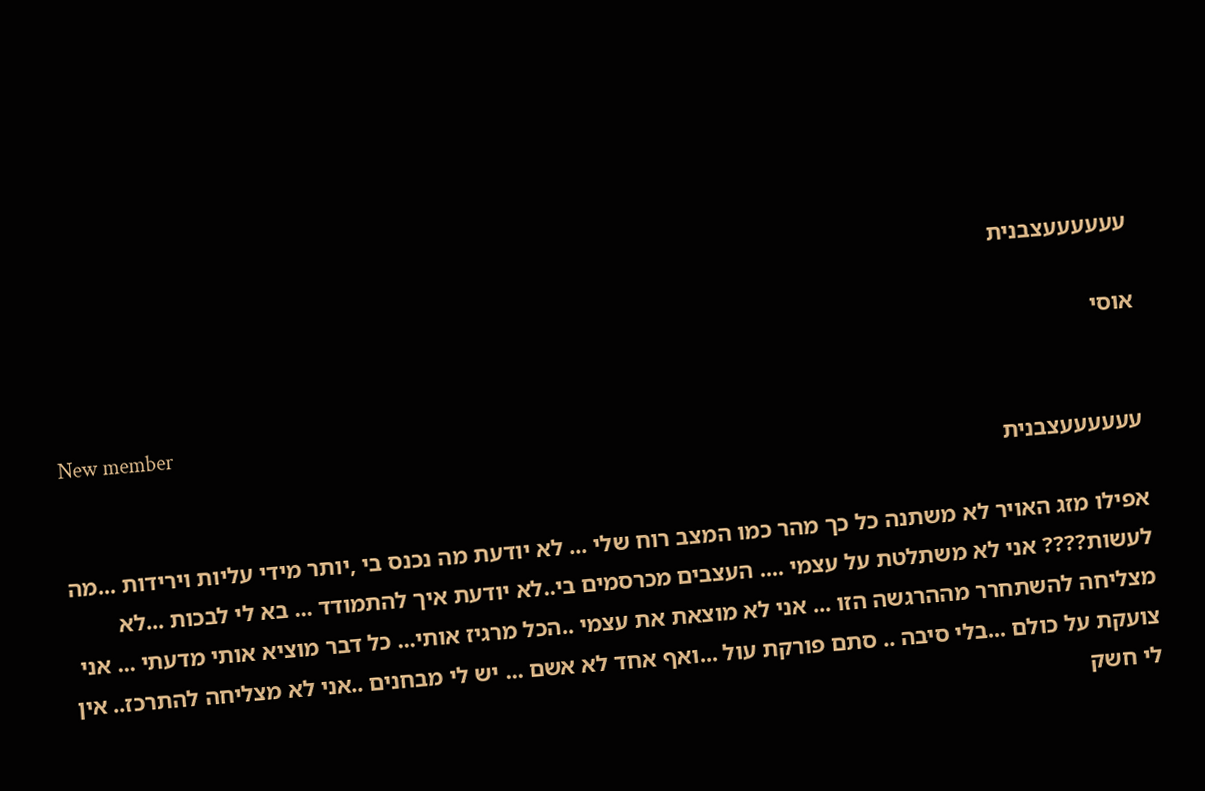עעעעעעצבנית

אוסי

New member
עעעעעעצבנית

אפילו מזג האויר לא משתנה כל כך מהר כמו המצב רוח שלי ... לא יודעת מה נכנס בי ,יותר מידי עליות וירידות ...מה לעשות???? אני לא משתלטת על עצמי .... העצבים מכרסמים בי..לא יודעת איך להתמודד ... בא לי לבכות ...לא מצליחה להשתחרר מההרגשה הזו ... אני לא מוצאת את עצמי ..הכל מרגיז אותי... כל דבר מוציא אותי מדעתי ... אני צועקת על כולם ...בלי סיבה .. סתם פורקת עול ...ואף אחד לא אשם ... יש לי מבחנים ..אני לא מצליחה להתרכז.. אין לי חשק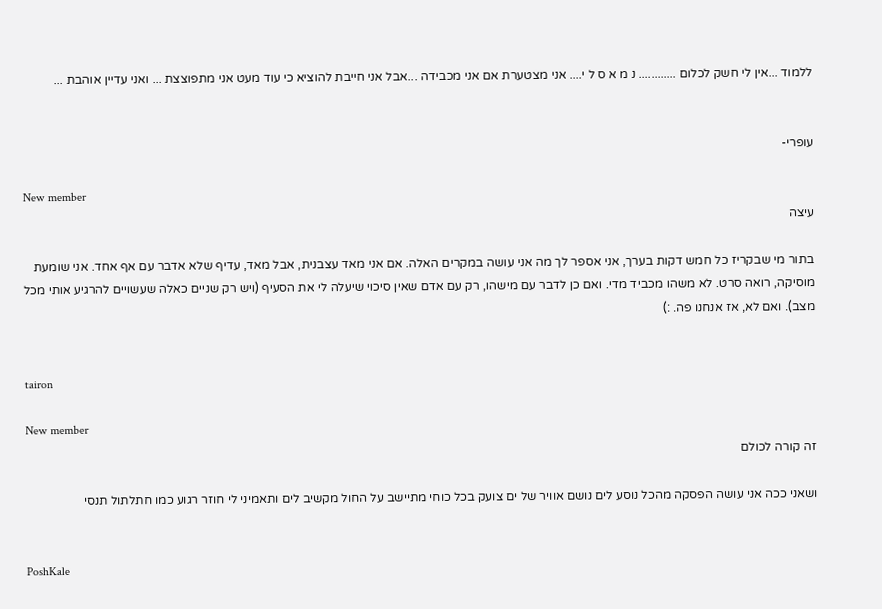ללמוד ...אין לי חשק לכלום ............ נ מ א ס ל י.... אני מצטערת אם אני מכבידה ...אבל אני חייבת להוציא כי עוד מעט אני מתפוצצת ... ואני עדיין אוהבת ...


עופרי-

New member
עיצה

בתור מי שבקריז כל חמש דקות בערך, אני אספר לך מה אני עושה במקרים האלה. אם אני מאד עצבנית, אבל מאד, עדיף שלא אדבר עם אף אחד. אני שומעת מוסיקה, רואה סרט. לא משהו מכביד מדי. ואם כן לדבר עם מישהו, רק עם אדם שאין סיכוי שיעלה לי את הסעיף (ויש רק שניים כאלה שעשויים להרגיע אותי מכל מצב). ואם לא, אז אנחנו פה. :)


tairon

New member
זה קורה לכולם

ושאני ככה אני עושה הפסקה מהכל נוסע לים נושם אוויר של ים צועק בכל כוחי מתיישב על החול מקשיב לים ותאמיני לי חוזר רגוע כמו חתלתול תנסי


PoshKale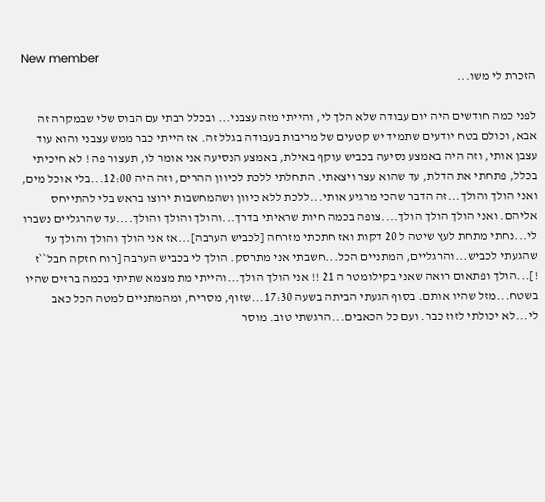New member
הזכרת לי משו...

לפני כמה חודשים היה יום עבודה שלא הלך לי, והייתי מזה עצבני... ובכלל רבתי עם הבוס שלי שבמקרה זה אבא, וכולם בטח יודעים שתמיד יש קטעים של מריבות בעבודה בגלל זה. אז הייתי כבר ממש עצבני והוא עוד עצבן אותי, וזה היה באמצע נסיעה בכביש עוקף באילת, באמצע הנסיעה אני אומר לו, תעצור פה ! לא חיכיתי בכלל, פתחתי את הדלת, עד שהוא עצר ויצאתי. התחלתי ללכת לכיוון ההרים, וזה היה 12:00...בלי אוכל מים, ואני הולך והולך...זה הדבר שהכי מרגיע אותי...ללכת ללא כיוון ושהמחשבות ירוצו בראש בלי להתייחס אליהם. ואני הולך הולך הולך....צופה בכמה חיות שראיתי בדרך...והולך והולך והולך....עד שהרגליים נשברו לי...נחתי מתחת לעץ שיטה ל 20 דקות ואז חתכתי מזרחה [לכביש הערבה]...אז אני הולך והולך והולך עד שהגעתי לכביש...והרגליים, המתניים הכל...חשבתי אני מתרסק. הולך לי בכביש הערבה [רוח חזקה חבל``ז !]...הולך ופתאום רואה שאני בקילומטר ה 21 !! אני הולך הולך...והייתי מת מצמא שתיתי בכמה ברזים שהיו בשטח...מזל שהיו אותם. בסוף הגעתי הביתה בשעה 17:30...שזוף, מסריח, ומהמתניים למטה הכל כאב לי...לא יכולתי לזוז כבר. ועם כל הכאבים...הרגשתי טוב. מוסר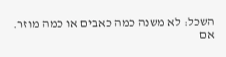השכל: לא משנה כמה כאבים או כמה מוזר. אם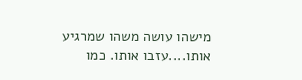מישהו עושה משהו שמרגיע אותו....עזבו אותו. כמו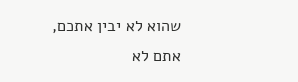שהוא לא יבין אתכם, אתם לא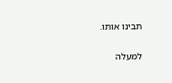תבינו אותו.

למעלה